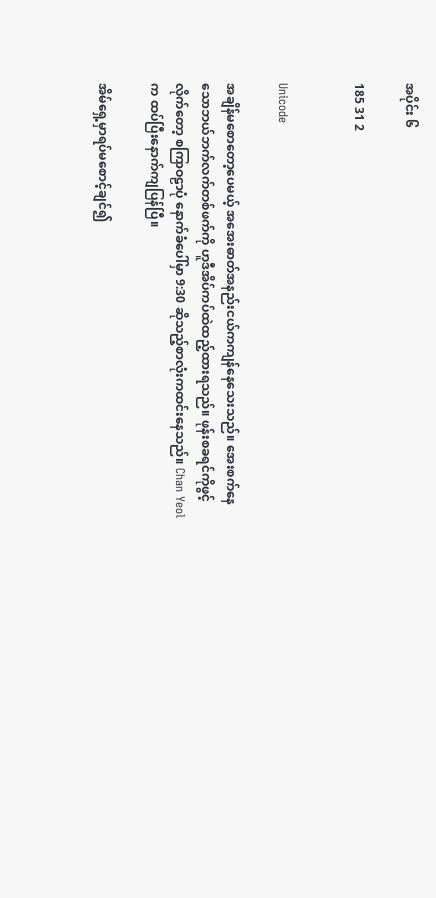အပိုင်း ၆

185 31 2


Unicode

အချိန်မစောတော့ပေမယ့် အအေးဓာတ်အနည်းငယ်ကကျန်နေသေးသည်။ အေးစက်နေသောဘယ်ဘက်လက်တစ်ဖက်ကို ဟူဒီအိပ်ကပ်ထဲထည့်ထားရသည်။ ဖုန်းစခရင်ကိုဖွင့်လိုက်တော့ စကြာဝဠာပုံ နောက်ခံပေါ်မှာ 9:30 ဆိုသည့်စာလုံးကထင်းနေသည်။ Chan Yeol က ထပ်ပြီးနောက်ကျပြန်ပြီ။

အိမ်ရှေ့မှာရပ်မစောင့်ချင်၍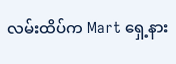လမ်းထိပ်က Mart ရှေ့နား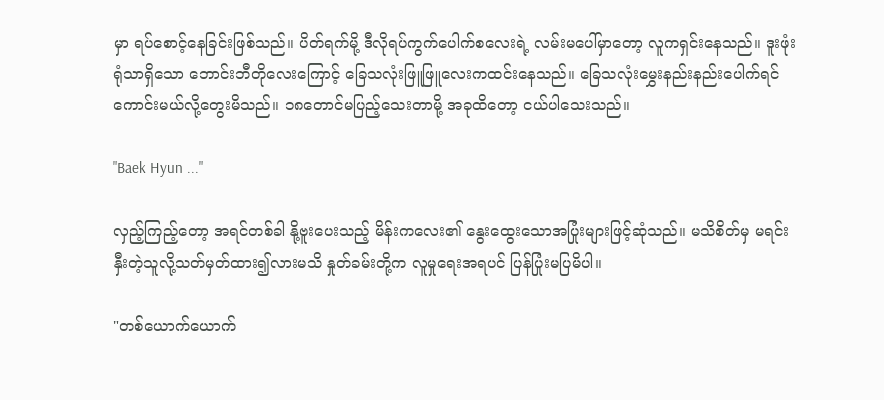မှာ ရပ်စောင့်နေခြင်းဖြစ်သည်။ ပိတ်ရက်မို့ ဒီလိုရပ်ကွက်ပေါက်စလေးရဲ့ လမ်းမပေါ်မှာတော့ လူကရှင်းနေသည်။ ဒူးဖုံးရုံသာရှိသော ဘောင်းဘီတိုလေးကြောင့် ခြေသလုံးဖြူဖြူလေးကထင်းနေသည်။ ခြေသလုံးမွှေးနည်းနည်းပေါက်ရင်ကောင်းမယ်လို့တွေးမိသည်။ ၁၈တောင်မပြည့်သေးတာမို့ အခုထိတော့ ငယ်ပါသေးသည်။

"Baek Hyun ..."

လှည့်ကြည့်တော့ အရင်တစ်ခါ နို့ဗူးပေးသည့် မိန်းကလေး၏ နွေးထွေးသောအပြုံးများဖြင့်ဆုံသည်။ မသိစိတ်မှ မရင်းနှီးတဲ့သူလို့သတ်မှတ်ထား၍လားမသိ နှုတ်ခမ်းတို့က လူမှုရေးအရပင် ပြန်ပြုံးမပြမိပါ။

"တစ်ယောက်ယောက်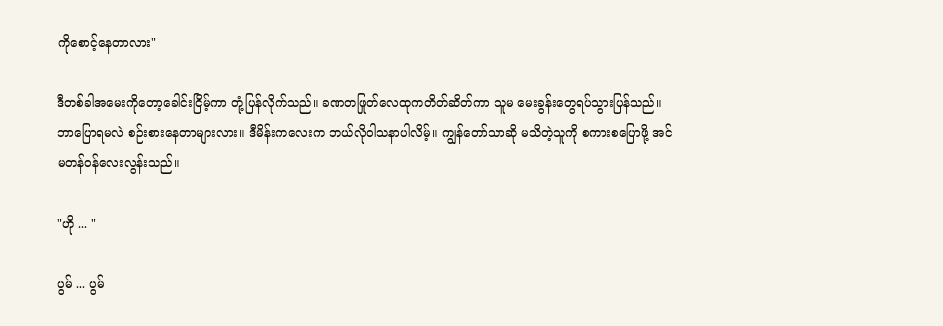ကိုစောင့်နေတာလား"

ဒီတစ်ခါအမေးကိုတော့ခေါင်းငြိမ့်ကာ တုံ့ပြန်လိုက်သည်။ ခဏတဖြုတ်လေထုကတိတ်ဆိတ်ကာ သူမ မေးခွန်းတွေရပ်သွားပြန်သည်။ ဘာပြောရမလဲ စဉ်းစားနေတာများလား။ ဒီမိန်းကလေးက ဘယ်လိုဝါသနာပါလိမ့်။ ကျွန်တော်သာဆို မသိတဲ့သူကို စကားစပြောဖို့ အင်မတန်ဝန်လေးလွန်းသည်။

"ဟို ... "

ပွမ် ... ပွမ်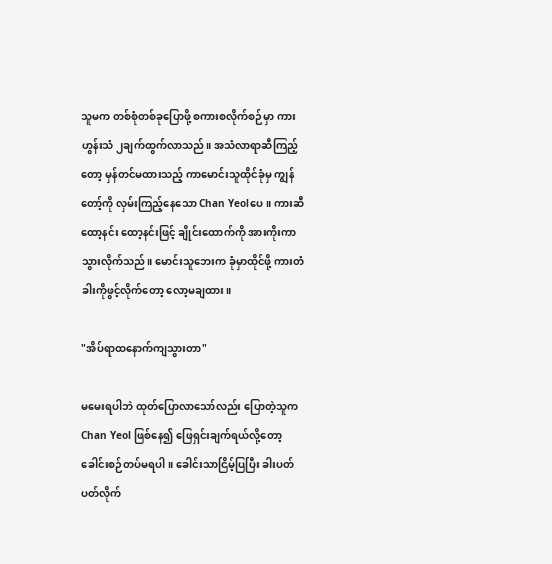သူမက တစ်စုံတစ်ခုပြောဖို့ စကားစလိုက်စဉ်မှာ ကားဟွန်းသံ ၂ချက်ထွက်လာသည်။ အသံလာရာဆီကြည့်တော့ မှန်တင်မထားသည့် ကာမောင်းသူထိုင်ခုံမှ ကျွန်တော့်ကို လှမ်းကြည့်နေသော Chan Yeolပေ။ ကားဆီ ထော့နင်း ထော့နင်းဖြင့် ချိုင်းထောက်ကို အားကိုးကာသွားလိုက်သည်။ မောင်းသူဘေးက ခုံမှာထိုင်ဖို့ ကားတံခါးကိုဖွင့်လိုက်တော့ လော့မချထား။

"အိပ်ရာထနောက်ကျသွားတာ"

မမေးရပါဘဲ ထုတ်ပြောလာသော်လည်း ပြောတဲ့သူက Chan Yeol ဖြစ်နေ၍ ဖြေရှင်းချက်ရယ်လို့တော့ ခေါင်းစဉ်တပ်မရပါ။ ခေါင်းသာငြိမ့်ပြပြီး ခါးပတ်ပတ်လိုက်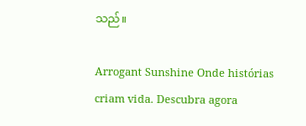သည်။

Arrogant Sunshine Onde histórias criam vida. Descubra agora